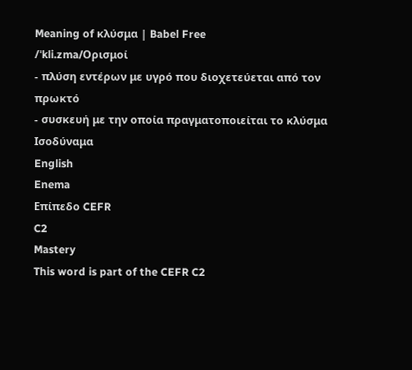Meaning of κλύσμα | Babel Free
/ˈkli.zma/Ορισμοί
- πλύση εντέρων με υγρό που διοχετεύεται από τον πρωκτό
- συσκευή με την οποία πραγματοποιείται το κλύσμα
Ισοδύναμα
English
Enema
Επίπεδο CEFR
C2
Mastery
This word is part of the CEFR C2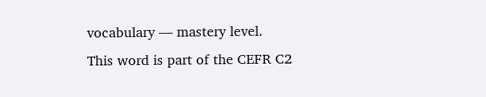vocabulary — mastery level.
This word is part of the CEFR C2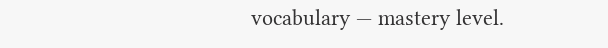vocabulary — mastery level.